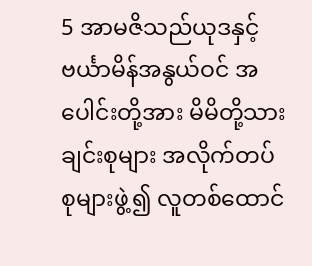5 အာမဇိသည်ယုဒနှင့်ဗင်္ယာမိန်အနွယ်ဝင် အပေါင်းတို့အား မိမိတို့သားချင်းစုများ အလိုက်တပ်စုများဖွဲ့၍ လူတစ်ထောင်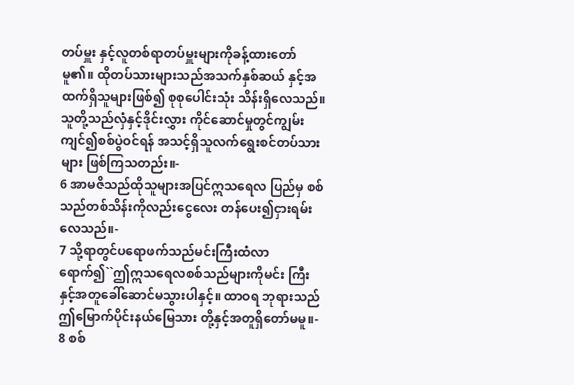တပ်မှူး နှင့်လူတစ်ရာတပ်မှူးများကိုခန့်ထားတော် မူ၏။ ထိုတပ်သားများသည်အသက်နှစ်ဆယ် နှင့်အထက်ရှိသူများဖြစ်၍ စုစုပေါင်းသုံး သိန်းရှိလေသည်။ သူတို့သည်လှံနှင့်ဒိုင်းလွှား ကိုင်ဆောင်မှုတွင်ကျွမ်းကျင်၍စစ်ပွဲဝင်ရန် အသင့်ရှိသူလက်ရွေးစင်တပ်သားများ ဖြစ်ကြသတည်း။-
6 အာမဇိသည်ထိုသူများအပြင်ဣသရေလ ပြည်မှ စစ်သည်တစ်သိန်းကိုလည်းငွေလေး တန်ပေး၍ငှားရမ်းလေသည်။-
7 သို့ရာတွင်ပရောဖက်သည်မင်းကြီးထံလာ ရောက်၍``ဤဣသရေလစစ်သည်များကိုမင်း ကြီးနှင့်အတူခေါ်ဆောင်မသွားပါနှင့်။ ထာဝရ ဘုရားသည်ဤမြောက်ပိုင်းနယ်မြေသား တို့နှင့်အတူရှိတော်မမူ။-
8 စစ်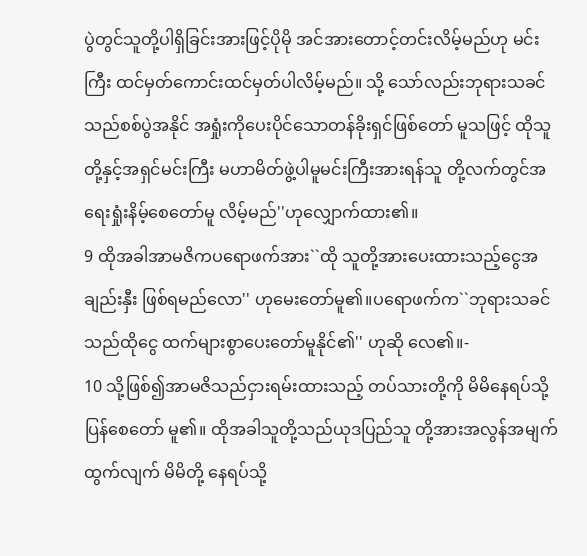ပွဲတွင်သူတို့ပါရှိခြင်းအားဖြင့်ပိုမို အင်အားတောင့်တင်းလိမ့်မည်ဟု မင်းကြီး ထင်မှတ်ကောင်းထင်မှတ်ပါလိမ့်မည်။ သို့ သော်လည်းဘုရားသခင်သည်စစ်ပွဲအနိုင် အရှုံးကိုပေးပိုင်သောတန်ခိုးရှင်ဖြစ်တော် မူသဖြင့် ထိုသူတို့နှင့်အရှင်မင်းကြီး မဟာမိတ်ဖွဲ့ပါမူမင်းကြီးအားရန်သူ တို့လက်တွင်အရေးရှုံးနိမ့်စေတော်မူ လိမ့်မည်''ဟုလျှောက်ထား၏။
9 ထိုအခါအာမဇိကပရောဖက်အား``ထို သူတို့အားပေးထားသည့်ငွေအချည်းနှီး ဖြစ်ရမည်လော'' ဟုမေးတော်မူ၏။ပရောဖက်က``ဘုရားသခင်သည်ထိုငွေ ထက်များစွာပေးတော်မူနိုင်၏'' ဟုဆို လေ၏။-
10 သို့ဖြစ်၍အာမဇိသည်ငှားရမ်းထားသည့် တပ်သားတို့ကို မိမိနေရပ်သို့ပြန်စေတော် မူ၏။ ထိုအခါသူတို့သည်ယုဒပြည်သူ တို့အားအလွန်အမျက်ထွက်လျက် မိမိတို့ နေရပ်သို့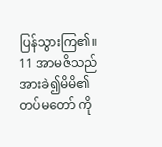ပြန်သွားကြ၏။
11 အာမဇိသည်အားခဲ၍မိမိ၏တပ်မတော် ကို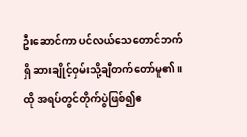ဦးဆောင်ကာ ပင်လယ်သေတောင်ဘက်ရှိ ဆားချိုင့်ဝှမ်းသို့ချီတက်တော်မူ၏။ ထို အရပ်တွင်တိုက်ပွဲဖြစ်၍ဧ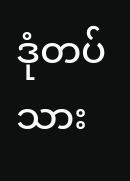ဒုံတပ်သား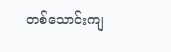တစ်သောင်းကျ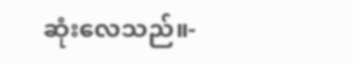ဆုံးလေသည်။-